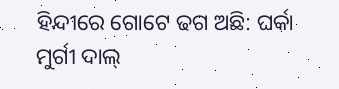ହିନ୍ଦୀରେ ଗୋଟେ ଢଗ ଅଛି: ଘର୍କା ମୁର୍ଗୀ ଦାଲ୍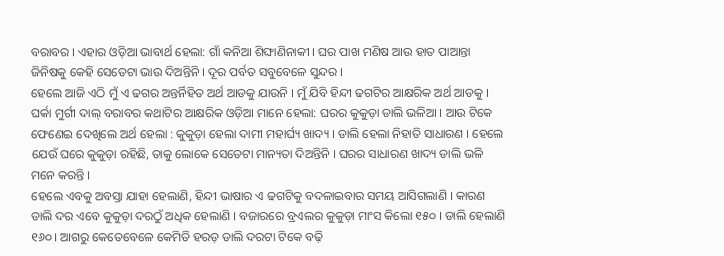ବରାବର । ଏହାର ଓଡ଼ିଆ ଭାବାର୍ଥ ହେଲା: ଗାଁ କନିଆ ଶିଙ୍ଘାଣିନାକୀ । ଘର ପାଖ ମଣିଷ ଆଉ ହାତ ପାଆନ୍ତା ଜିନିଷକୁ କେହି ସେତେଟା ଭାଉ ଦିଅନ୍ତିନି । ଦୂର ପର୍ବତ ସବୁବେଳେ ସୁନ୍ଦର ।
ହେଲେ ଆଜି ଏଠି ମୁଁ ଏ ଢଗର ଅନ୍ତର୍ନିହିତ ଅର୍ଥ ଆଡକୁ ଯାଉନି । ମୁଁ ଯିବି ହିନ୍ଦୀ ଢଗଟିର ଆକ୍ଷରିକ ଅର୍ଥ ଆଡକୁ । ଘର୍କା ମୁର୍ଗୀ ଦାଲ୍ ବରାବର କଥାଟିର ଆକ୍ଷରିକ ଓଡ଼ିଆ ମାନେ ହେଲା: ଘରର କୁକୁଡ଼ା ଡାଲି ଭଳିଆ । ଆଉ ଟିକେ ଫେଣେଇ ଦେଖିଲେ ଅର୍ଥ ହେଲା : କୁକୁଡ଼ା ହେଲା ଦାମୀ ମହାର୍ଘ୍ୟ ଖାଦ୍ୟ । ଡାଲି ହେଲା ନିହାତି ସାଧାରଣ । ହେଲେ ଯେଉଁ ଘରେ କୁକୁଡ଼ା ରହିଛି, ତାକୁ ଲୋକେ ସେତେଟା ମାନ୍ୟତା ଦିଅନ୍ତିନି । ଘରର ସାଧାରଣ ଖାଦ୍ୟ ଡାଲି ଭଳି ମନେ କରନ୍ତି ।
ହେଲେ ଏବକୁ ଅବସ୍ତା ଯାହା ହେଲାଣି, ହିନ୍ଦୀ ଭାଷାର ଏ ଢଗଟିକୁ ବଦଳାଇବାର ସମୟ ଆସିଗଲାଣି । କାରଣ ଡାଲି ଦର ଏବେ କୁକୁଡ଼ା ଦରଠୁଁ ଅଧିକ ହେଲାଣି । ବଜାରରେ ବ୍ରଏଲର କୁକୁଡ଼ା ମାଂସ କିଲୋ ୧୫୦ । ଡାଲି ହେଲାଣି ୧୬୦ । ଆଗରୁ କେତେବେଳେ କେମିତି ହରଡ଼ ଡାଲି ଦରଟା ଟିକେ ବଢ଼ି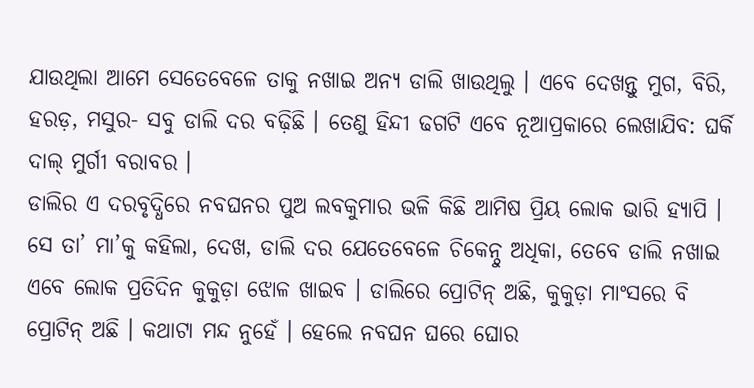ଯାଉଥିଲା ଆମେ ସେତେବେଳେ ତାକୁ ନଖାଇ ଅନ୍ୟ ଡାଲି ଖାଉଥିଲୁ । ଏବେ ଦେଖନ୍ତୁ ମୁଗ, ବିରି, ହରଡ଼, ମସୁର- ସବୁ ଡାଲି ଦର ବଢ଼ିଛି । ତେଣୁ ହିନ୍ଦୀ ଢଗଟି ଏବେ ନୂଆପ୍ରକାରେ ଲେଖାଯିବ: ଘର୍କି ଦାଲ୍ ମୁର୍ଗୀ ବରାବର ।
ଡାଲିର ଏ ଦରବୃଦ୍ଧିରେ ନବଘନର ପୁଅ ଲବକୁମାର ଭଳି କିଛି ଆମିଷ ପ୍ରିୟ ଲୋକ ଭାରି ହ୍ୟାପି । ସେ ତା’ ମା’କୁ କହିଲା, ଦେଖ, ଡାଲି ଦର ଯେତେବେଳେ ଚିକେନ୍ଠୁ ଅଧିକା, ତେବେ ଡାଲି ନଖାଇ ଏବେ ଲୋକ ପ୍ରତିଦିନ କୁକୁଡ଼ା ଝୋଳ ଖାଇବ । ଡାଲିରେ ପ୍ରୋଟିନ୍ ଅଛି, କୁକୁଡ଼ା ମାଂସରେ ବି ପ୍ରୋଟିନ୍ ଅଛି । କଥାଟା ମନ୍ଦ ନୁହେଁ । ହେଲେ ନବଘନ ଘରେ ଘୋର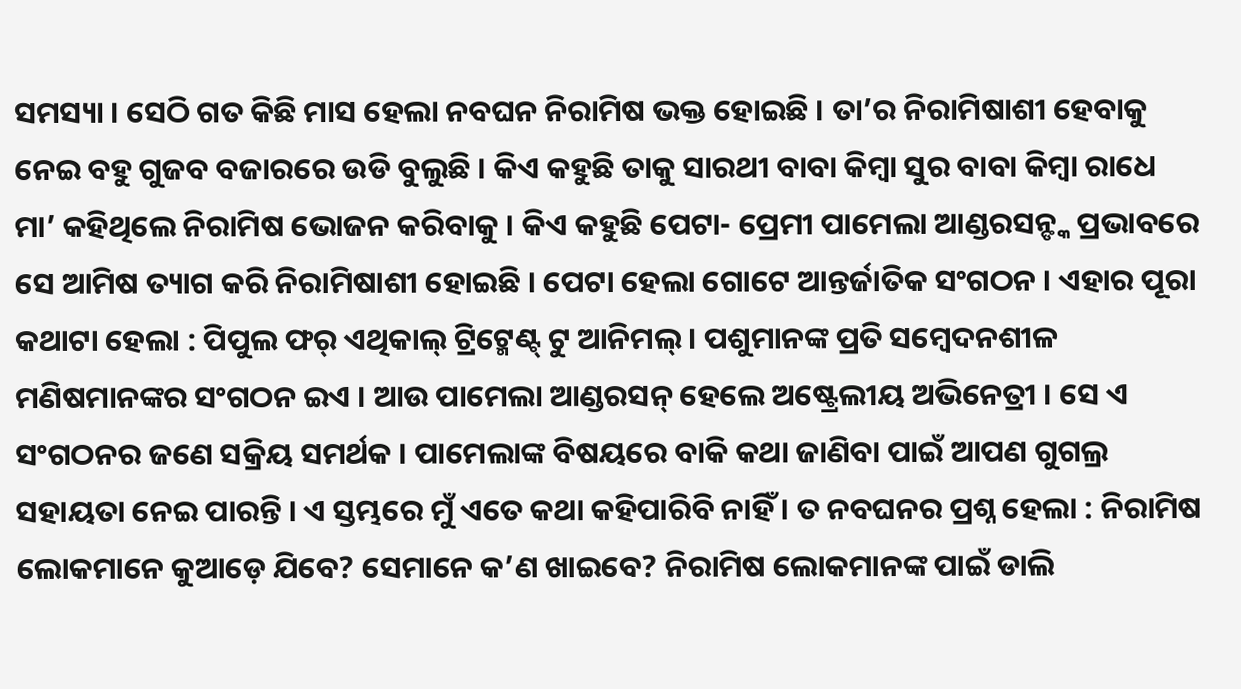ସମସ୍ୟା । ସେଠି ଗତ କିଛି ମାସ ହେଲା ନବଘନ ନିରାମିଷ ଭକ୍ତ ହୋଇଛି । ତା’ର ନିରାମିଷାଶୀ ହେବାକୁ ନେଇ ବହୁ ଗୁଜବ ବଜାରରେ ଉଡି ବୁଲୁଛି । କିଏ କହୁଛି ତାକୁ ସାରଥୀ ବାବା କିମ୍ବା ସୁର ବାବା କିମ୍ବା ରାଧେ ମା’ କହିଥିଲେ ନିରାମିଷ ଭୋଜନ କରିବାକୁ । କିଏ କହୁଛି ପେଟା- ପ୍ରେମୀ ପାମେଲା ଆଣ୍ଡରସନ୍ଙ୍କ ପ୍ରଭାବରେ ସେ ଆମିଷ ତ୍ୟାଗ କରି ନିରାମିଷାଶୀ ହୋଇଛି । ପେଟା ହେଲା ଗୋଟେ ଆନ୍ତର୍ଜାତିକ ସଂଗଠନ । ଏହାର ପୂରା କଥାଟା ହେଲା : ପିପୁଲ ଫର୍ ଏଥିକାଲ୍ ଟ୍ରିଟ୍ମେଣ୍ଟ୍ ଟୁ ଆନିମଲ୍ । ପଶୁମାନଙ୍କ ପ୍ରତି ସମ୍ବେଦନଶୀଳ ମଣିଷମାନଙ୍କର ସଂଗଠନ ଇଏ । ଆଉ ପାମେଲା ଆଣ୍ଡରସନ୍ ହେଲେ ଅଷ୍ଟ୍ରେଲୀୟ ଅଭିନେତ୍ରୀ । ସେ ଏ ସଂଗଠନର ଜଣେ ସକ୍ରିୟ ସମର୍ଥକ । ପାମେଲାଙ୍କ ବିଷୟରେ ବାକି କଥା ଜାଣିବା ପାଇଁ ଆପଣ ଗୁଗଲ୍ର ସହାୟତା ନେଇ ପାରନ୍ତି । ଏ ସ୍ତମ୍ଭରେ ମୁଁ ଏତେ କଥା କହିପାରିବି ନାହିଁ । ତ ନବଘନର ପ୍ରଶ୍ନ ହେଲା : ନିରାମିଷ ଲୋକମାନେ କୁଆଡ଼େ ଯିବେ? ସେମାନେ କ’ଣ ଖାଇବେ? ନିରାମିଷ ଲୋକମାନଙ୍କ ପାଇଁ ଡାଲି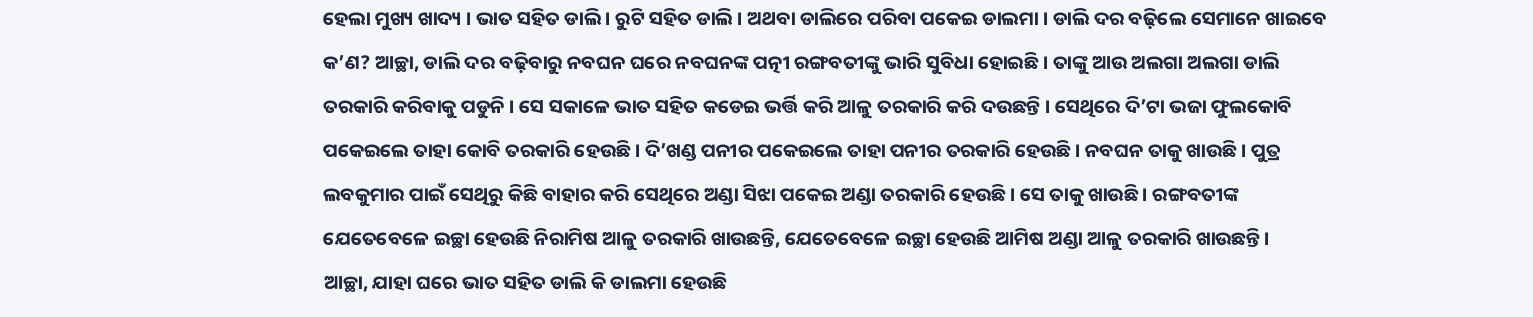ହେଲା ମୁଖ୍ୟ ଖାଦ୍ୟ । ଭାତ ସହିତ ଡାଲି । ରୁଟି ସହିତ ଡାଲି । ଅଥବା ଡାଲିରେ ପରିବା ପକେଇ ଡାଲମା । ଡାଲି ଦର ବଢ଼ିଲେ ସେମାନେ ଖାଇବେ କ’ଣ? ଆଚ୍ଛା, ଡାଲି ଦର ବଢ଼ିବାରୁ ନବଘନ ଘରେ ନବଘନଙ୍କ ପତ୍ନୀ ରଙ୍ଗବତୀଙ୍କୁ ଭାରି ସୁବିଧା ହୋଇଛି । ତାଙ୍କୁ ଆଉ ଅଲଗା ଅଲଗା ଡାଲି ତରକାରି କରିବାକୁ ପଡୁନି । ସେ ସକାଳେ ଭାତ ସହିତ କଡେଇ ଭର୍ତ୍ତି କରି ଆଳୁ ତରକାରି କରି ଦଉଛନ୍ତି । ସେଥିରେ ଦି’ଟା ଭଜା ଫୁଲକୋବି ପକେଇଲେ ତାହା କୋବି ତରକାରି ହେଉଛି । ଦି’ଖଣ୍ଡ ପନୀର ପକେଇଲେ ତାହା ପନୀର ତରକାରି ହେଉଛି । ନବଘନ ତାକୁ ଖାଉଛି । ପୁତ୍ର ଲବକୁମାର ପାଇଁ ସେଥିରୁ କିଛି ବାହାର କରି ସେଥିରେ ଅଣ୍ଡା ସିଝା ପକେଇ ଅଣ୍ଡା ତରକାରି ହେଉଛି । ସେ ତାକୁ ଖାଉଛି । ରଙ୍ଗବତୀଙ୍କ ଯେତେବେଳେ ଇଚ୍ଛା ହେଉଛି ନିରାମିଷ ଆଳୁ ତରକାରି ଖାଉଛନ୍ତି, ଯେତେବେଳେ ଇଚ୍ଛା ହେଉଛି ଆମିଷ ଅଣ୍ଡା ଆଳୁ ତରକାରି ଖାଉଛନ୍ତି ।
ଆଚ୍ଛା, ଯାହା ଘରେ ଭାତ ସହିତ ଡାଲି କି ଡାଲମା ହେଉଛି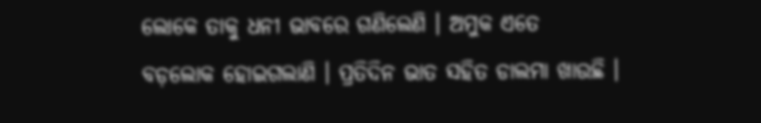ଲୋକେ ତାକୁ ଧନୀ ଭାବରେ ଗଣିଲେଣି । ଅମୁକ ଏତେ ବଡ଼ଲୋକ ହୋଇଗଲାଣି । ପ୍ରତିଦିନ ଭାତ ସହିତ ଡାଲମା ଖାଉଛି ।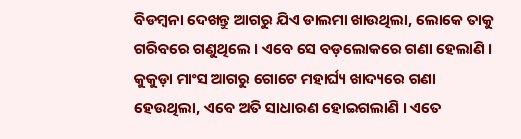ବିଡମ୍ବନା ଦେଖନ୍ତୁ ଆଗରୁ ଯିଏ ଡାଲମା ଖାଉଥିଲା, ଲୋକେ ତାକୁ ଗରିବରେ ଗଣୁଥିଲେ । ଏବେ ସେ ବଡ଼ଲୋକରେ ଗଣା ହେଲାଣି । କୁକୁଡ଼ା ମାଂସ ଆଗରୁ ଗୋଟେ ମହାର୍ଘ୍ୟ ଖାଦ୍ୟରେ ଗଣା ହେଉଥିଲା, ଏବେ ଅତି ସାଧାରଣ ହୋଇଗଲାଣି । ଏତେ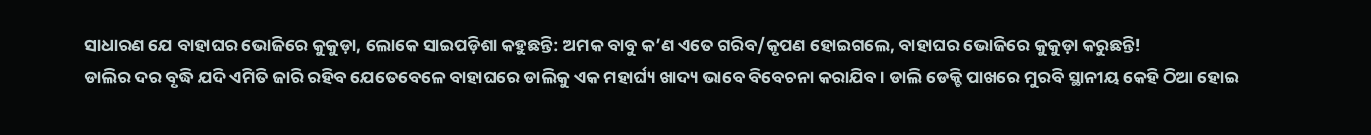ସାଧାରଣ ଯେ ବାହାଘର ଭୋଜିରେ କୁକୁଡ଼ା, ଲୋକେ ସାଇପଡ଼ିଶା କହୁଛନ୍ତି: ଅମକ ବାବୁ କ’ଣ ଏତେ ଗରିବ/କୃପଣ ହୋଇଗଲେ, ବାହାଘର ଭୋଜିରେ କୁକୁଡ଼ା କରୁଛନ୍ତି!
ଡାଲିର ଦର ବୃଦ୍ଧି ଯଦି ଏମିତି ଜାରି ରହିବ ଯେତେବେଳେ ବାହାଘରେ ଡାଲିକୁ ଏକ ମହାର୍ଘ୍ୟ ଖାଦ୍ୟ ଭାବେ ବିବେଚନା କରାଯିବ । ଡାଲି ଡେକ୍ଚି ପାଖରେ ମୁରବି ସ୍ଥାନୀୟ କେହି ଠିଆ ହୋଇ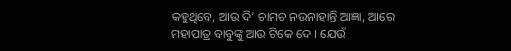କହୁଥିବେ, ଆଉ ଦି’ ଚାମଚ ନଉନାହାନ୍ତି ଆଜ୍ଞା, ଆରେ ମହାପାତ୍ର ବାବୁଙ୍କୁ ଆଉ ଟିକେ ଦେ । ଯେଉଁ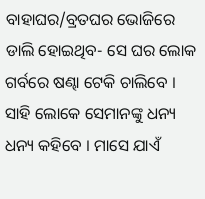ବାହାଘର/ବ୍ରତଘର ଭୋଜିରେ ଡାଲି ହୋଇଥିବ- ସେ ଘର ଲୋକ ଗର୍ବରେ ଷଣ୍ଢା ଟେକି ଚାଲିବେ । ସାହି ଲୋକେ ସେମାନଙ୍କୁ ଧନ୍ୟ ଧନ୍ୟ କହିବେ । ମାସେ ଯାଏଁ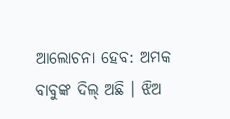ଆଲୋଚନା ହେବ: ଅମକ ବାବୁଙ୍କ ଦିଲ୍ ଅଛି । ଝିଅ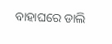ବାହାଘରେ ଡାଲି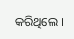କରିଥିଲେ ।